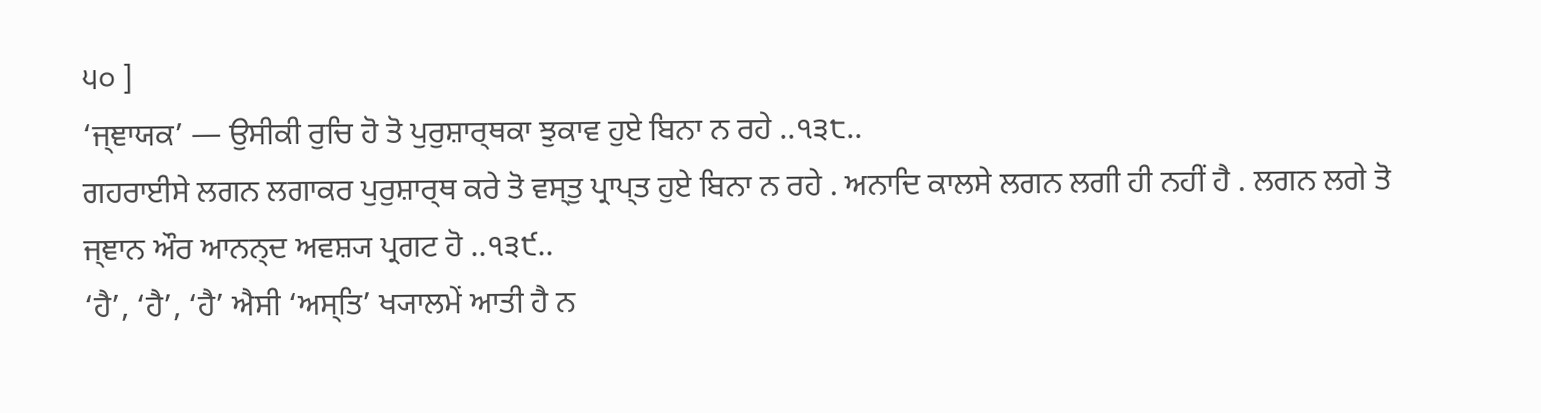੫੦ ]
‘ਜ੍ਞਾਯਕ’ — ਉਸੀਕੀ ਰੁਚਿ ਹੋ ਤੋ ਪੁਰੁਸ਼ਾਰ੍ਥਕਾ ਝੁਕਾਵ ਹੁਏ ਬਿਨਾ ਨ ਰਹੇ ..੧੩੮..
ਗਹਰਾਈਸੇ ਲਗਨ ਲਗਾਕਰ ਪੁਰੁਸ਼ਾਰ੍ਥ ਕਰੇ ਤੋ ਵਸ੍ਤੁ ਪ੍ਰਾਪ੍ਤ ਹੁਏ ਬਿਨਾ ਨ ਰਹੇ . ਅਨਾਦਿ ਕਾਲਸੇ ਲਗਨ ਲਗੀ ਹੀ ਨਹੀਂ ਹੈ . ਲਗਨ ਲਗੇ ਤੋ ਜ੍ਞਾਨ ਔਰ ਆਨਨ੍ਦ ਅਵਸ਼੍ਯ ਪ੍ਰਗਟ ਹੋ ..੧੩੯..
‘ਹੈ’, ‘ਹੈ’, ‘ਹੈ’ ਐਸੀ ‘ਅਸ੍ਤਿ’ ਖ੍ਯਾਲਮੇਂ ਆਤੀ ਹੈ ਨ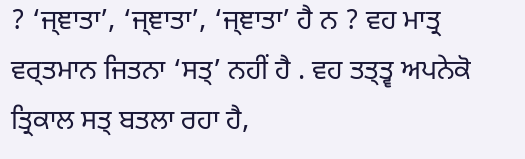? ‘ਜ੍ਞਾਤਾ’, ‘ਜ੍ਞਾਤਾ’, ‘ਜ੍ਞਾਤਾ’ ਹੈ ਨ ? ਵਹ ਮਾਤ੍ਰ ਵਰ੍ਤਮਾਨ ਜਿਤਨਾ ‘ਸਤ੍’ ਨਹੀਂ ਹੈ . ਵਹ ਤਤ੍ਤ੍ਵ ਅਪਨੇਕੋ ਤ੍ਰਿਕਾਲ ਸਤ੍ ਬਤਲਾ ਰਹਾ ਹੈ,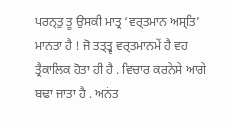ਪਰਨ੍ਤੁ ਤੂ ਉਸਕੀ ਮਾਤ੍ਰ ‘ਵਰ੍ਤਮਾਨ ਅਸ੍ਤਿ’ ਮਾਨਤਾ ਹੈ ! ਜੋ ਤਤ੍ਤ੍ਵ ਵਰ੍ਤਮਾਨਮੇਂ ਹੈ ਵਹ ਤ੍ਰੈਕਾਲਿਕ ਹੋਤਾ ਹੀ ਹੈ . ਵਿਚਾਰ ਕਰਨੇਸੇ ਆਗੇ ਬਢਾ ਜਾਤਾ ਹੈ . ਅਨਂਤ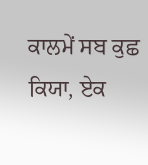ਕਾਲਮੇਂ ਸਬ ਕੁਛ ਕਿਯਾ, ਏਕ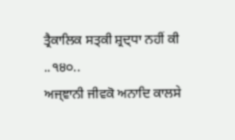ਤ੍ਰੈਕਾਲਿਕ ਸਤ੍ਕੀ ਸ਼੍ਰਦ੍ਧਾ ਨਹੀਂ ਕੀ ..੧੪੦..
ਅਜ੍ਞਾਨੀ ਜੀਵਕੋ ਅਨਾਦਿ ਕਾਲਸੇ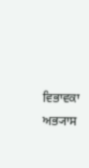ਵਿਭਾਵਕਾ ਅਭ੍ਯਾਸ